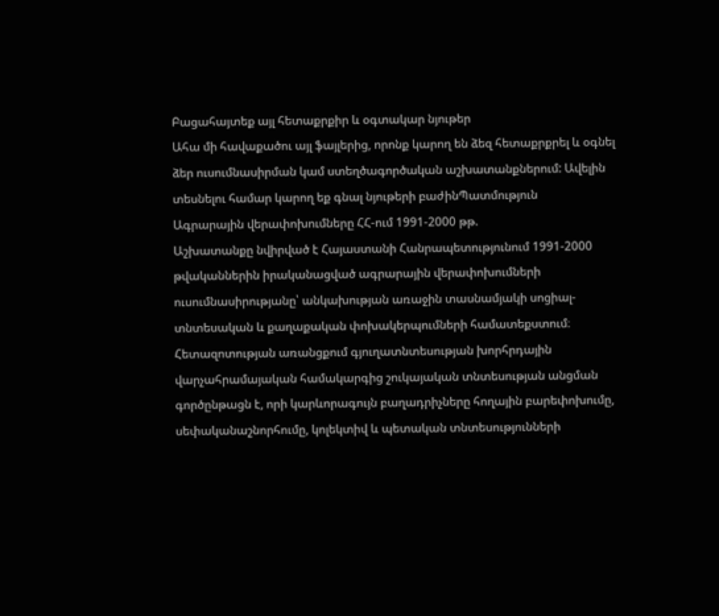Բացահայտեք այլ հետաքրքիր և օգտակար նյութեր
Ահա մի հավաքածու այլ ֆայլերից, որոնք կարող են ձեզ հետաքրքրել և օգնել ձեր ուսումնասիրման կամ ստեղծագործական աշխատանքներում: Ավելին տեսնելու համար կարող եք գնալ նյութերի բաժինՊատմություն
Ագրարային վերափոխումները ՀՀ-ում 1991-2000 թթ.
Աշխատանքը նվիրված է Հայաստանի Հանրապետությունում 1991-2000 թվականներին իրականացված ագրարային վերափոխումների ուսումնասիրությանը՝ անկախության առաջին տասնամյակի սոցիալ-տնտեսական և քաղաքական փոխակերպումների համատեքստում։ Հետազոտության առանցքում գյուղատնտեսության խորհրդային վարչահրամայական համակարգից շուկայական տնտեսության անցման գործընթացն է, որի կարևորագույն բաղադրիչները հողային բարեփոխումը, սեփականաշնորհումը, կոլեկտիվ և պետական տնտեսությունների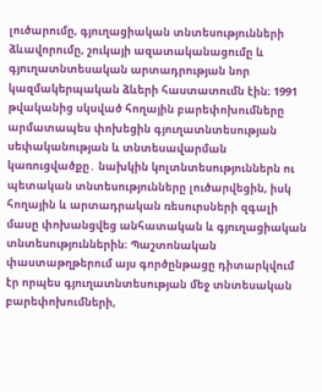լուծարումը, գյուղացիական տնտեսությունների ձևավորումը, շուկայի ազատականացումը և գյուղատնտեսական արտադրության նոր կազմակերպական ձևերի հաստատումն էին։ 1991 թվականից սկսված հողային բարեփոխումները արմատապես փոխեցին գյուղատնտեսության սեփականության և տնտեսավարման կառուցվածքը․ նախկին կոլտնտեսություններն ու պետական տնտեսությունները լուծարվեցին, իսկ հողային և արտադրական ռեսուրսների զգալի մասը փոխանցվեց անհատական և գյուղացիական տնտեսություններին։ Պաշտոնական փաստաթղթերում այս գործընթացը դիտարկվում էր որպես գյուղատնտեսության մեջ տնտեսական բարեփոխումների,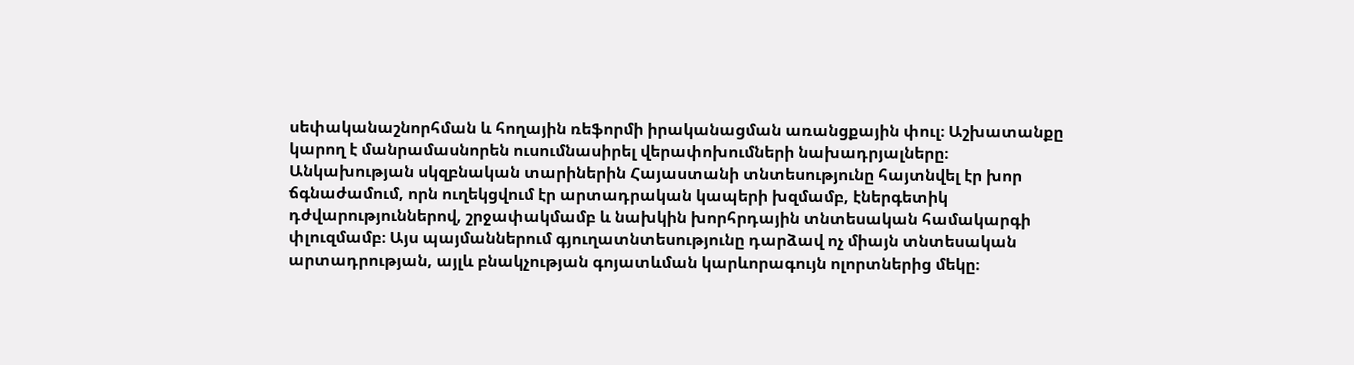սեփականաշնորհման և հողային ռեֆորմի իրականացման առանցքային փուլ։ Աշխատանքը կարող է մանրամասնորեն ուսումնասիրել վերափոխումների նախադրյալները։ Անկախության սկզբնական տարիներին Հայաստանի տնտեսությունը հայտնվել էր խոր ճգնաժամում, որն ուղեկցվում էր արտադրական կապերի խզմամբ, էներգետիկ դժվարություններով, շրջափակմամբ և նախկին խորհրդային տնտեսական համակարգի փլուզմամբ։ Այս պայմաններում գյուղատնտեսությունը դարձավ ոչ միայն տնտեսական արտադրության, այլև բնակչության գոյատևման կարևորագույն ոլորտներից մեկը։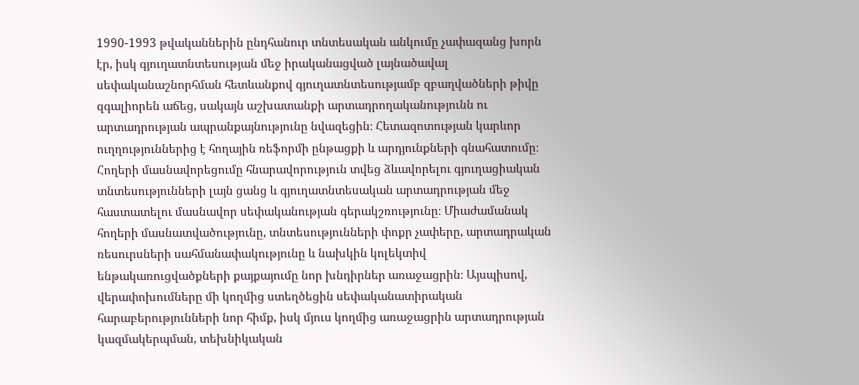1990-1993 թվականներին ընդհանուր տնտեսական անկումը չափազանց խորն էր, իսկ գյուղատնտեսության մեջ իրականացված լայնածավալ սեփականաշնորհման հետևանքով գյուղատնտեսությամբ զբաղվածների թիվը զգալիորեն աճեց, սակայն աշխատանքի արտադրողականությունն ու արտադրության ապրանքայնությունը նվազեցին։ Հետազոտության կարևոր ուղղություններից է հողային ռեֆորմի ընթացքի և արդյունքների գնահատումը։ Հողերի մասնավորեցումը հնարավորություն տվեց ձևավորելու գյուղացիական տնտեսությունների լայն ցանց և գյուղատնտեսական արտադրության մեջ հաստատելու մասնավոր սեփականության գերակշռությունը։ Միաժամանակ հողերի մասնատվածությունը, տնտեսությունների փոքր չափերը, արտադրական ռեսուրսների սահմանափակությունը և նախկին կոլեկտիվ ենթակառուցվածքների քայքայումը նոր խնդիրներ առաջացրին։ Այսպիսով, վերափոխումները մի կողմից ստեղծեցին սեփականատիրական հարաբերությունների նոր հիմք, իսկ մյուս կողմից առաջացրին արտադրության կազմակերպման, տեխնիկական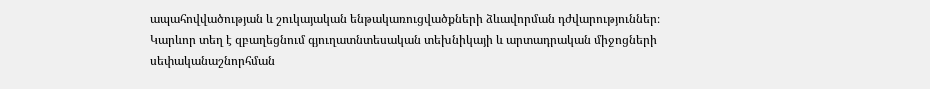ապահովվածության և շուկայական ենթակառուցվածքների ձևավորման դժվարություններ։ Կարևոր տեղ է զբաղեցնում գյուղատնտեսական տեխնիկայի և արտադրական միջոցների սեփականաշնորհման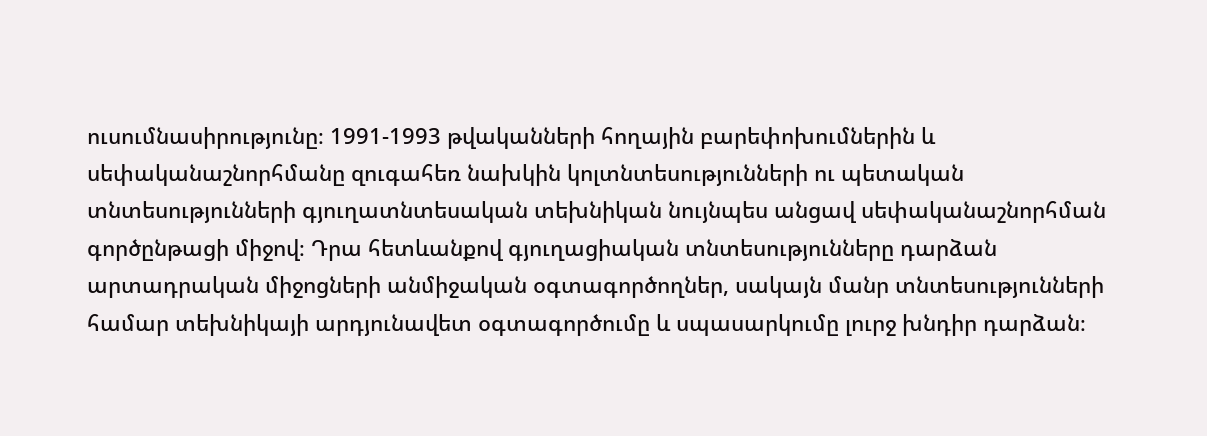ուսումնասիրությունը։ 1991-1993 թվականների հողային բարեփոխումներին և սեփականաշնորհմանը զուգահեռ նախկին կոլտնտեսությունների ու պետական տնտեսությունների գյուղատնտեսական տեխնիկան նույնպես անցավ սեփականաշնորհման գործընթացի միջով։ Դրա հետևանքով գյուղացիական տնտեսությունները դարձան արտադրական միջոցների անմիջական օգտագործողներ, սակայն մանր տնտեսությունների համար տեխնիկայի արդյունավետ օգտագործումը և սպասարկումը լուրջ խնդիր դարձան։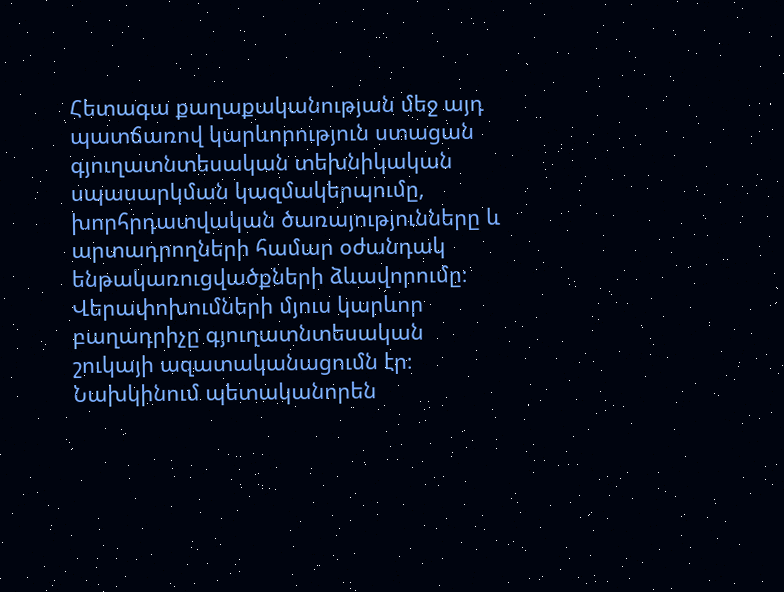Հետագա քաղաքականության մեջ այդ պատճառով կարևորություն ստացան գյուղատնտեսական տեխնիկական սպասարկման կազմակերպումը, խորհրդատվական ծառայությունները և արտադրողների համար օժանդակ ենթակառուցվածքների ձևավորումը։ Վերափոխումների մյուս կարևոր բաղադրիչը գյուղատնտեսական շուկայի ազատականացումն էր։ Նախկինում պետականորեն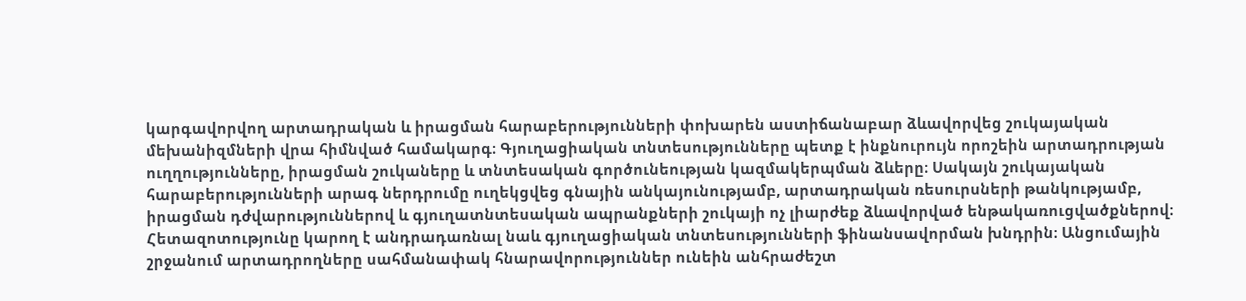կարգավորվող արտադրական և իրացման հարաբերությունների փոխարեն աստիճանաբար ձևավորվեց շուկայական մեխանիզմների վրա հիմնված համակարգ։ Գյուղացիական տնտեսությունները պետք է ինքնուրույն որոշեին արտադրության ուղղությունները, իրացման շուկաները և տնտեսական գործունեության կազմակերպման ձևերը։ Սակայն շուկայական հարաբերությունների արագ ներդրումը ուղեկցվեց գնային անկայունությամբ, արտադրական ռեսուրսների թանկությամբ, իրացման դժվարություններով և գյուղատնտեսական ապրանքների շուկայի ոչ լիարժեք ձևավորված ենթակառուցվածքներով։ Հետազոտությունը կարող է անդրադառնալ նաև գյուղացիական տնտեսությունների ֆինանսավորման խնդրին։ Անցումային շրջանում արտադրողները սահմանափակ հնարավորություններ ունեին անհրաժեշտ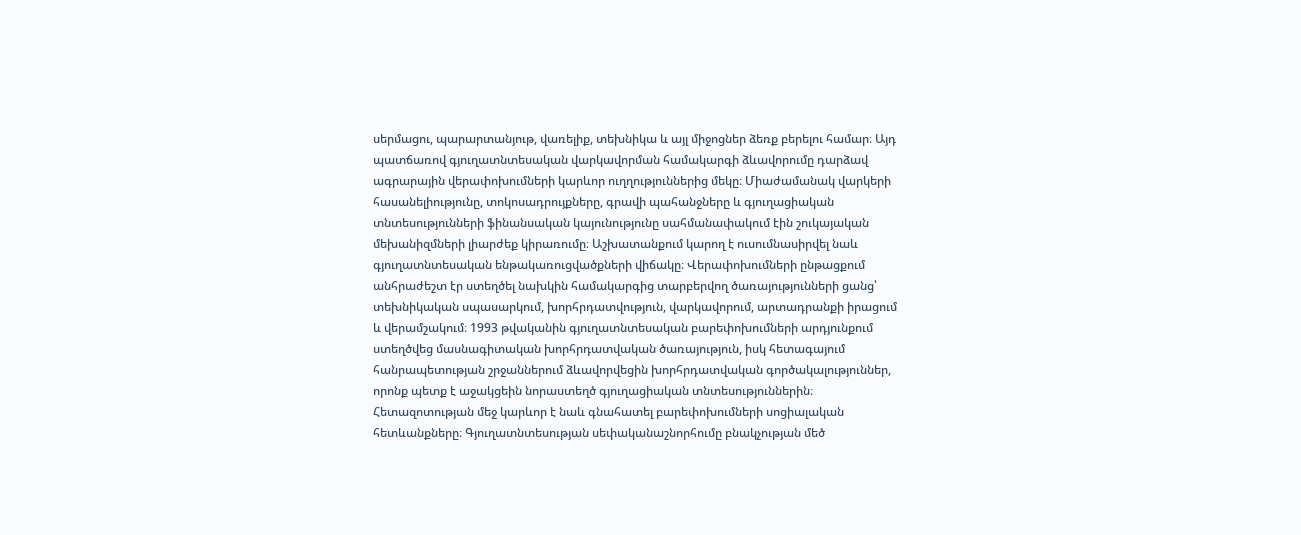սերմացու, պարարտանյութ, վառելիք, տեխնիկա և այլ միջոցներ ձեռք բերելու համար։ Այդ պատճառով գյուղատնտեսական վարկավորման համակարգի ձևավորումը դարձավ ագրարային վերափոխումների կարևոր ուղղություններից մեկը։ Միաժամանակ վարկերի հասանելիությունը, տոկոսադրույքները, գրավի պահանջները և գյուղացիական տնտեսությունների ֆինանսական կայունությունը սահմանափակում էին շուկայական մեխանիզմների լիարժեք կիրառումը։ Աշխատանքում կարող է ուսումնասիրվել նաև գյուղատնտեսական ենթակառուցվածքների վիճակը։ Վերափոխումների ընթացքում անհրաժեշտ էր ստեղծել նախկին համակարգից տարբերվող ծառայությունների ցանց՝ տեխնիկական սպասարկում, խորհրդատվություն, վարկավորում, արտադրանքի իրացում և վերամշակում։ 1993 թվականին գյուղատնտեսական բարեփոխումների արդյունքում ստեղծվեց մասնագիտական խորհրդատվական ծառայություն, իսկ հետագայում հանրապետության շրջաններում ձևավորվեցին խորհրդատվական գործակալություններ, որոնք պետք է աջակցեին նորաստեղծ գյուղացիական տնտեսություններին։ Հետազոտության մեջ կարևոր է նաև գնահատել բարեփոխումների սոցիալական հետևանքները։ Գյուղատնտեսության սեփականաշնորհումը բնակչության մեծ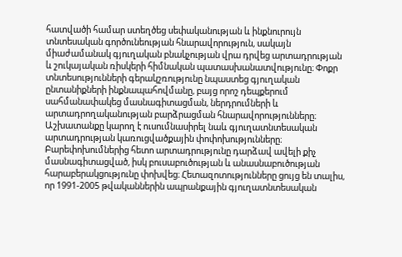հատվածի համար ստեղծեց սեփականության և ինքնուրույն տնտեսական գործունեության հնարավորություն, սակայն միաժամանակ գյուղական բնակչության վրա դրվեց արտադրության և շուկայական ռիսկերի հիմնական պատասխանատվությունը։ Փոքր տնտեսությունների գերակշռությունը նպաստեց գյուղական ընտանիքների ինքնապահովմանը, բայց որոշ դեպքերում սահմանափակեց մասնագիտացման, ներդրումների և արտադրողականության բարձրացման հնարավորությունները։ Աշխատանքը կարող է ուսումնասիրել նաև գյուղատնտեսական արտադրության կառուցվածքային փոփոխությունները։ Բարեփոխումներից հետո արտադրությունը դարձավ ավելի քիչ մասնագիտացված, իսկ բուսաբուծության և անասնաբուծության հարաբերակցությունը փոխվեց։ Հետազոտությունները ցույց են տալիս, որ 1991-2005 թվականներին ապրանքային գյուղատնտեսական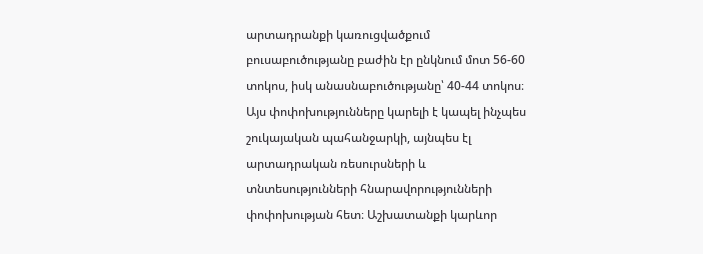արտադրանքի կառուցվածքում բուսաբուծությանը բաժին էր ընկնում մոտ 56-60 տոկոս, իսկ անասնաբուծությանը՝ 40-44 տոկոս։ Այս փոփոխությունները կարելի է կապել ինչպես շուկայական պահանջարկի, այնպես էլ արտադրական ռեսուրսների և տնտեսությունների հնարավորությունների փոփոխության հետ։ Աշխատանքի կարևոր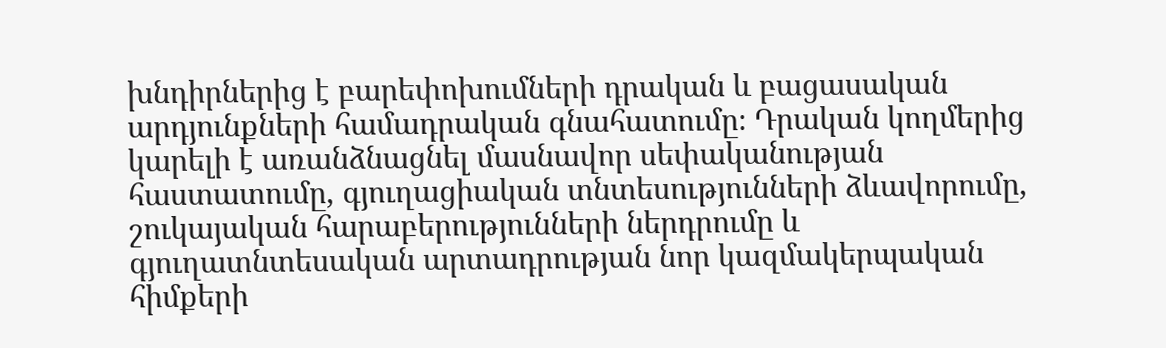խնդիրներից է բարեփոխումների դրական և բացասական արդյունքների համադրական գնահատումը։ Դրական կողմերից կարելի է առանձնացնել մասնավոր սեփականության հաստատումը, գյուղացիական տնտեսությունների ձևավորումը, շուկայական հարաբերությունների ներդրումը և գյուղատնտեսական արտադրության նոր կազմակերպական հիմքերի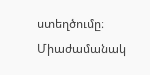ստեղծումը։ Միաժամանակ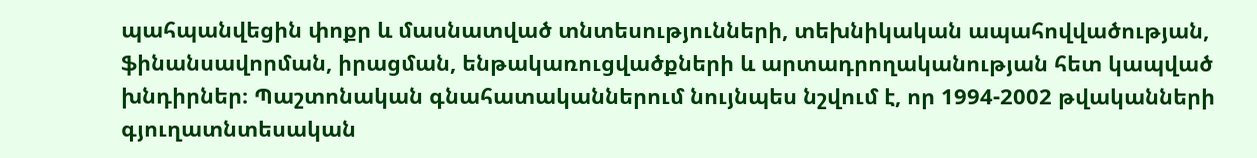պահպանվեցին փոքր և մասնատված տնտեսությունների, տեխնիկական ապահովվածության, ֆինանսավորման, իրացման, ենթակառուցվածքների և արտադրողականության հետ կապված խնդիրներ։ Պաշտոնական գնահատականներում նույնպես նշվում է, որ 1994-2002 թվականների գյուղատնտեսական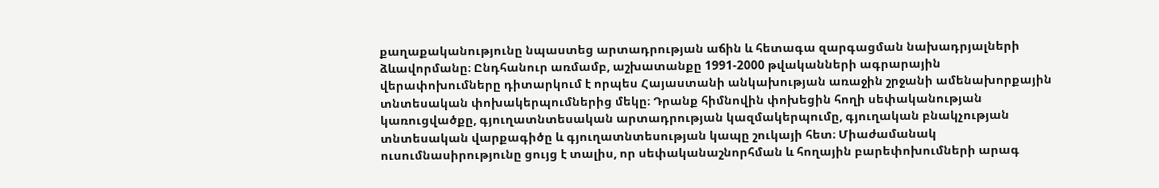քաղաքականությունը նպաստեց արտադրության աճին և հետագա զարգացման նախադրյալների ձևավորմանը։ Ընդհանուր առմամբ, աշխատանքը 1991-2000 թվականների ագրարային վերափոխումները դիտարկում է որպես Հայաստանի անկախության առաջին շրջանի ամենախորքային տնտեսական փոխակերպումներից մեկը։ Դրանք հիմնովին փոխեցին հողի սեփականության կառուցվածքը, գյուղատնտեսական արտադրության կազմակերպումը, գյուղական բնակչության տնտեսական վարքագիծը և գյուղատնտեսության կապը շուկայի հետ։ Միաժամանակ ուսումնասիրությունը ցույց է տալիս, որ սեփականաշնորհման և հողային բարեփոխումների արագ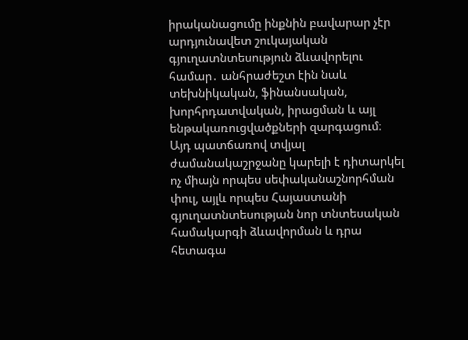իրականացումը ինքնին բավարար չէր արդյունավետ շուկայական գյուղատնտեսություն ձևավորելու համար․ անհրաժեշտ էին նաև տեխնիկական, ֆինանսական, խորհրդատվական, իրացման և այլ ենթակառուցվածքների զարգացում։ Այդ պատճառով տվյալ ժամանակաշրջանը կարելի է դիտարկել ոչ միայն որպես սեփականաշնորհման փուլ, այլև որպես Հայաստանի գյուղատնտեսության նոր տնտեսական համակարգի ձևավորման և դրա հետագա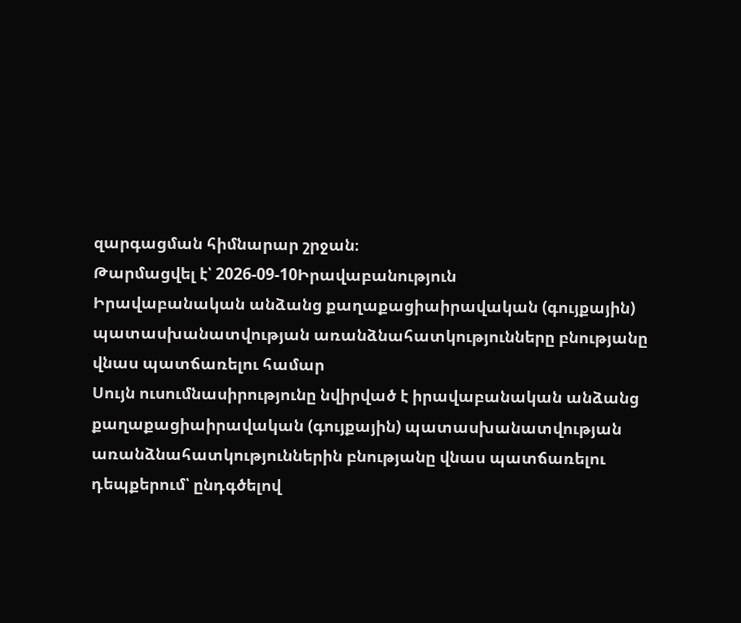զարգացման հիմնարար շրջան։
Թարմացվել է՝ 2026-09-10Իրավաբանություն
Իրավաբանական անձանց քաղաքացիաիրավական (գույքային) պատասխանատվության առանձնահատկությունները բնությանը վնաս պատճառելու համար
Սույն ուսումնասիրությունը նվիրված է իրավաբանական անձանց քաղաքացիաիրավական (գույքային) պատասխանատվության առանձնահատկություններին բնությանը վնաս պատճառելու դեպքերում՝ ընդգծելով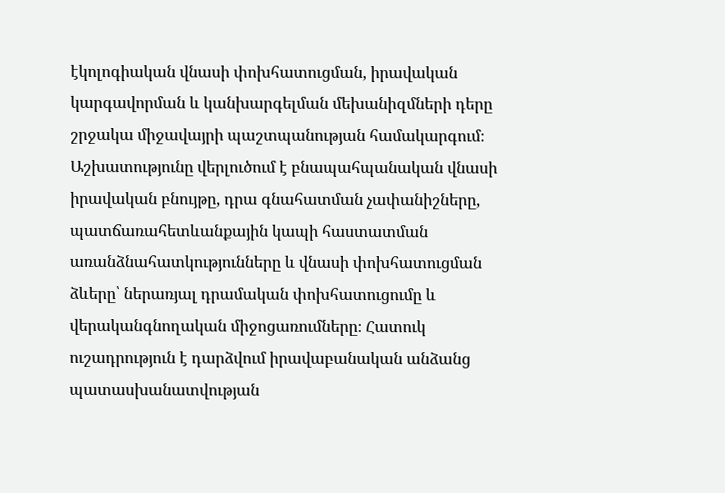էկոլոգիական վնասի փոխհատուցման, իրավական կարգավորման և կանխարգելման մեխանիզմների դերը շրջակա միջավայրի պաշտպանության համակարգում։ Աշխատությունը վերլուծում է բնապահպանական վնասի իրավական բնույթը, դրա գնահատման չափանիշները, պատճառահետևանքային կապի հաստատման առանձնահատկությունները և վնասի փոխհատուցման ձևերը՝ ներառյալ դրամական փոխհատուցումը և վերականգնողական միջոցառումները։ Հատուկ ուշադրություն է դարձվում իրավաբանական անձանց պատասխանատվության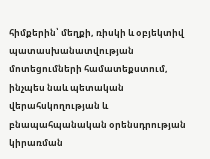հիմքերին՝ մեղքի, ռիսկի և օբյեկտիվ պատասխանատվության մոտեցումների համատեքստում, ինչպես նաև պետական վերահսկողության և բնապահպանական օրենսդրության կիրառման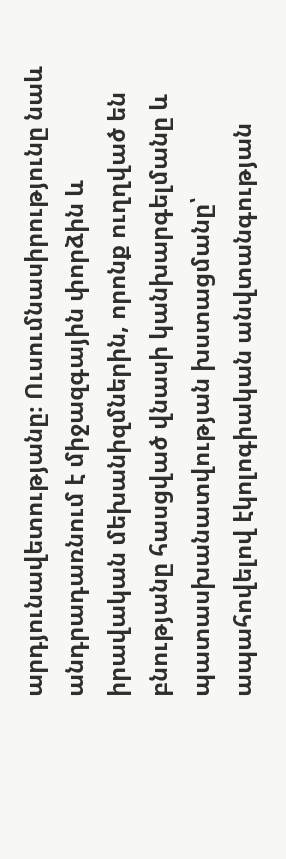արդյունավետությանը։ Ուսումնասիրությունը նաև անդրադառնում է միջազգային փորձին և իրավական մեխանիզմներին, որոնք ուղղված են բնությանը հասցված վնասի կանխարգելմանը և պատասխանատվության խստացմանը՝ ապահովելով էկոլոգիական անվտանգության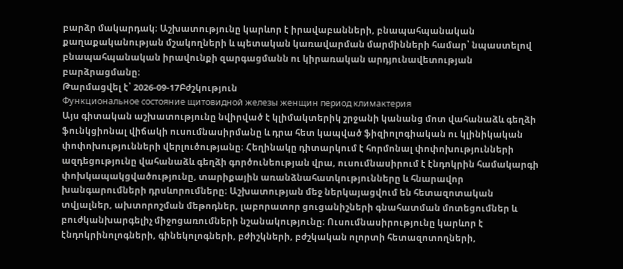բարձր մակարդակ։ Աշխատությունը կարևոր է իրավաբանների, բնապահպանական քաղաքականության մշակողների և պետական կառավարման մարմինների համար՝ նպաստելով բնապահպանական իրավունքի զարգացմանն ու կիրառական արդյունավետության բարձրացմանը։
Թարմացվել է՝ 2026-09-17Բժշկություն
Функциональное состояние щитовидной железы женщин период климактерия
Այս գիտական աշխատությունը նվիրված է կլիմակտերիկ շրջանի կանանց մոտ վահանաձև գեղձի ֆունկցիոնալ վիճակի ուսումնասիրմանը և դրա հետ կապված ֆիզիոլոգիական ու կլինիկական փոփոխությունների վերլուծությանը։ Հեղինակը դիտարկում է հորմոնալ փոփոխությունների ազդեցությունը վահանաձև գեղձի գործունեության վրա, ուսումնասիրում է էնդոկրին համակարգի փոխկապակցվածությունը, տարիքային առանձնահատկությունները և հնարավոր խանգարումների դրսևորումները։ Աշխատության մեջ ներկայացվում են հետազոտական տվյալներ, ախտորոշման մեթոդներ, լաբորատոր ցուցանիշների գնահատման մոտեցումներ և բուժկանխարգելիչ միջոցառումների նշանակությունը։ Ուսումնասիրությունը կարևոր է էնդոկրինոլոգների, գինեկոլոգների, բժիշկների, բժշկական ոլորտի հետազոտողների,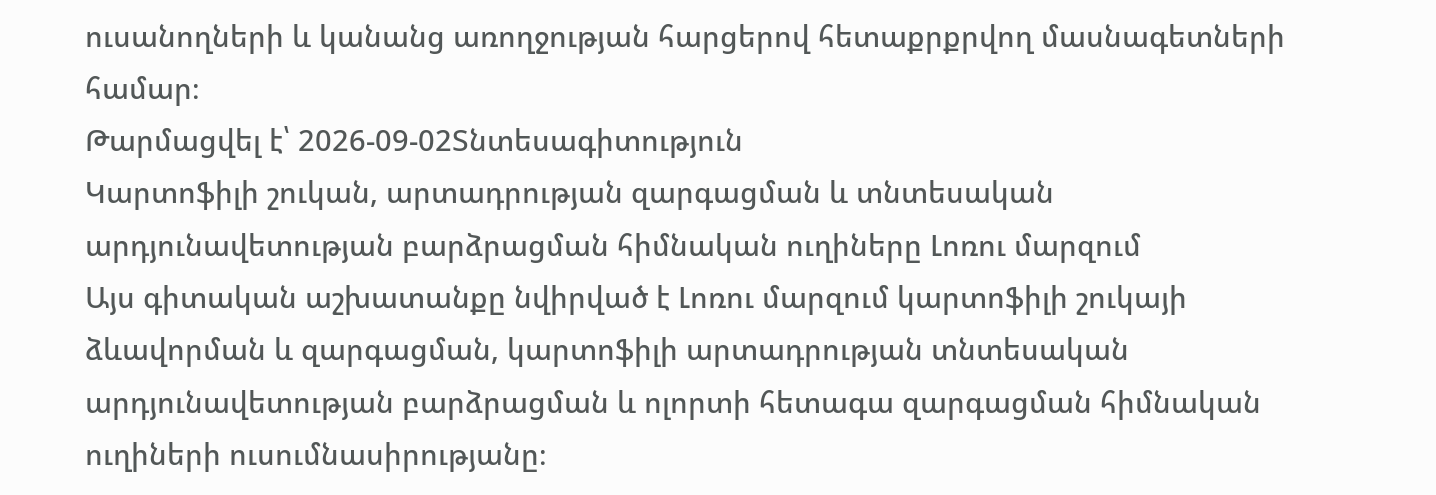ուսանողների և կանանց առողջության հարցերով հետաքրքրվող մասնագետների համար։
Թարմացվել է՝ 2026-09-02Տնտեսագիտություն
Կարտոֆիլի շուկան, արտադրության զարգացման և տնտեսական արդյունավետության բարձրացման հիմնական ուղիները Լոռու մարզում
Այս գիտական աշխատանքը նվիրված է Լոռու մարզում կարտոֆիլի շուկայի ձևավորման և զարգացման, կարտոֆիլի արտադրության տնտեսական արդյունավետության բարձրացման և ոլորտի հետագա զարգացման հիմնական ուղիների ուսումնասիրությանը։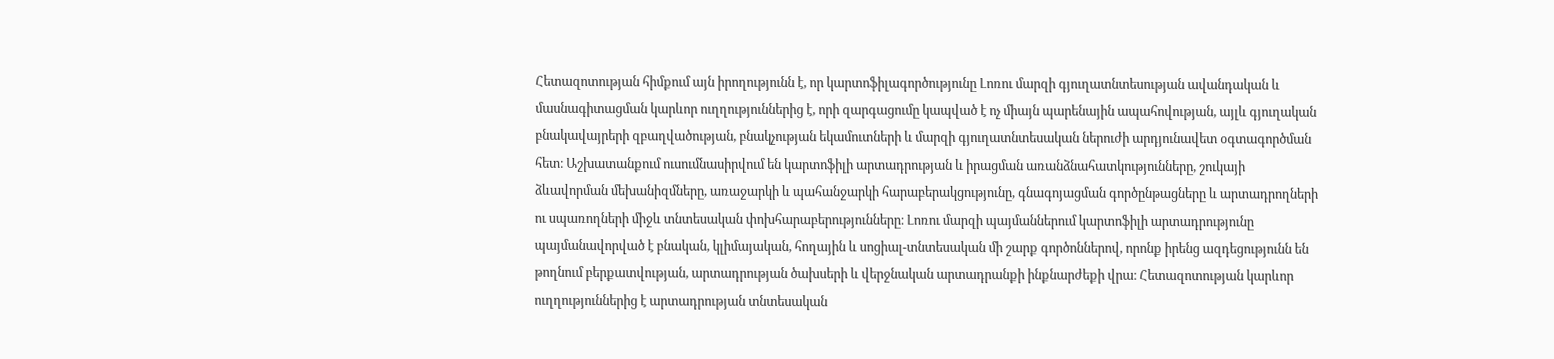Հետազոտության հիմքում այն իրողությունն է, որ կարտոֆիլագործությունը Լոռու մարզի գյուղատնտեսության ավանդական և մասնագիտացման կարևոր ուղղություններից է, որի զարգացումը կապված է ոչ միայն պարենային ապահովության, այլև գյուղական բնակավայրերի զբաղվածության, բնակչության եկամուտների և մարզի գյուղատնտեսական ներուժի արդյունավետ օգտագործման հետ։ Աշխատանքում ուսումնասիրվում են կարտոֆիլի արտադրության և իրացման առանձնահատկությունները, շուկայի ձևավորման մեխանիզմները, առաջարկի և պահանջարկի հարաբերակցությունը, գնագոյացման գործընթացները և արտադրողների ու սպառողների միջև տնտեսական փոխհարաբերությունները։ Լոռու մարզի պայմաններում կարտոֆիլի արտադրությունը պայմանավորված է բնական, կլիմայական, հողային և սոցիալ-տնտեսական մի շարք գործոններով, որոնք իրենց ազդեցությունն են թողնում բերքատվության, արտադրության ծախսերի և վերջնական արտադրանքի ինքնարժեքի վրա։ Հետազոտության կարևոր ուղղություններից է արտադրության տնտեսական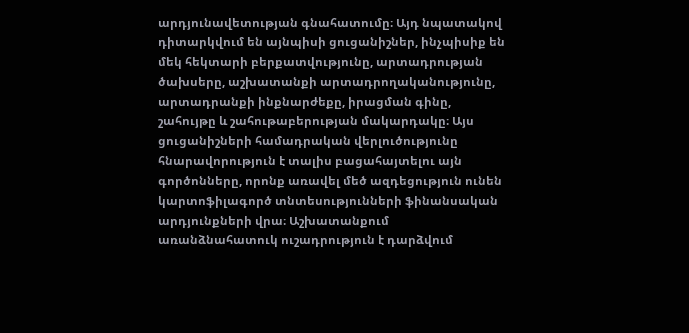արդյունավետության գնահատումը։ Այդ նպատակով դիտարկվում են այնպիսի ցուցանիշներ, ինչպիսիք են մեկ հեկտարի բերքատվությունը, արտադրության ծախսերը, աշխատանքի արտադրողականությունը, արտադրանքի ինքնարժեքը, իրացման գինը, շահույթը և շահութաբերության մակարդակը։ Այս ցուցանիշների համադրական վերլուծությունը հնարավորություն է տալիս բացահայտելու այն գործոնները, որոնք առավել մեծ ազդեցություն ունեն կարտոֆիլագործ տնտեսությունների ֆինանսական արդյունքների վրա։ Աշխատանքում առանձնահատուկ ուշադրություն է դարձվում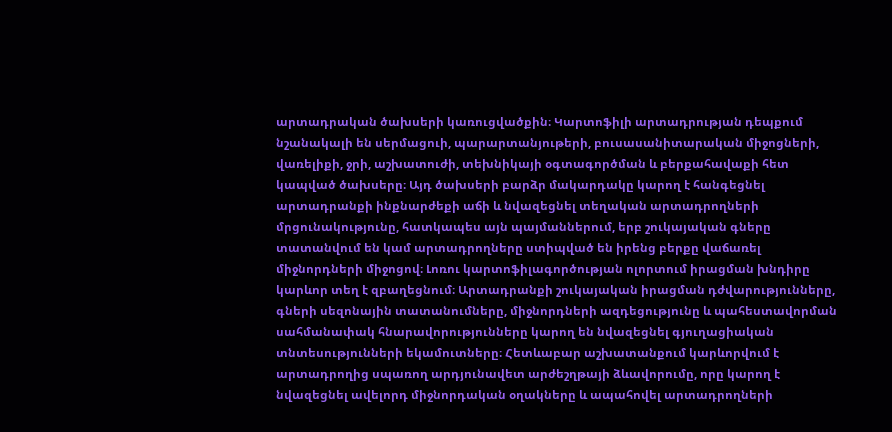արտադրական ծախսերի կառուցվածքին։ Կարտոֆիլի արտադրության դեպքում նշանակալի են սերմացուի, պարարտանյութերի, բուսասանիտարական միջոցների, վառելիքի, ջրի, աշխատուժի, տեխնիկայի օգտագործման և բերքահավաքի հետ կապված ծախսերը։ Այդ ծախսերի բարձր մակարդակը կարող է հանգեցնել արտադրանքի ինքնարժեքի աճի և նվազեցնել տեղական արտադրողների մրցունակությունը, հատկապես այն պայմաններում, երբ շուկայական գները տատանվում են կամ արտադրողները ստիպված են իրենց բերքը վաճառել միջնորդների միջոցով։ Լոռու կարտոֆիլագործության ոլորտում իրացման խնդիրը կարևոր տեղ է զբաղեցնում։ Արտադրանքի շուկայական իրացման դժվարությունները, գների սեզոնային տատանումները, միջնորդների ազդեցությունը և պահեստավորման սահմանափակ հնարավորությունները կարող են նվազեցնել գյուղացիական տնտեսությունների եկամուտները։ Հետևաբար աշխատանքում կարևորվում է արտադրողից սպառող արդյունավետ արժեշղթայի ձևավորումը, որը կարող է նվազեցնել ավելորդ միջնորդական օղակները և ապահովել արտադրողների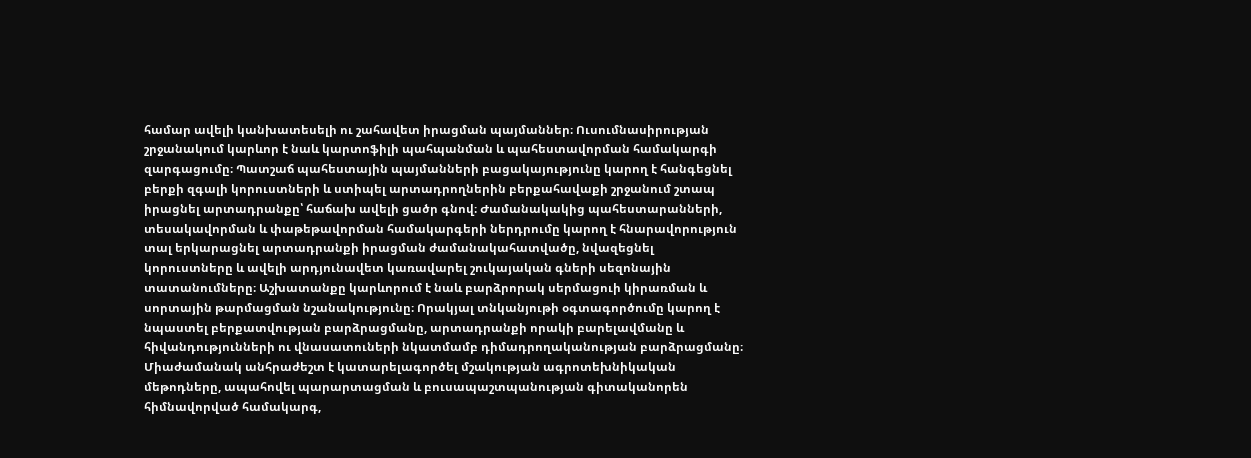համար ավելի կանխատեսելի ու շահավետ իրացման պայմաններ։ Ուսումնասիրության շրջանակում կարևոր է նաև կարտոֆիլի պահպանման և պահեստավորման համակարգի զարգացումը։ Պատշաճ պահեստային պայմանների բացակայությունը կարող է հանգեցնել բերքի զգալի կորուստների և ստիպել արտադրողներին բերքահավաքի շրջանում շտապ իրացնել արտադրանքը՝ հաճախ ավելի ցածր գնով։ Ժամանակակից պահեստարանների, տեսակավորման և փաթեթավորման համակարգերի ներդրումը կարող է հնարավորություն տալ երկարացնել արտադրանքի իրացման ժամանակահատվածը, նվազեցնել կորուստները և ավելի արդյունավետ կառավարել շուկայական գների սեզոնային տատանումները։ Աշխատանքը կարևորում է նաև բարձրորակ սերմացուի կիրառման և սորտային թարմացման նշանակությունը։ Որակյալ տնկանյութի օգտագործումը կարող է նպաստել բերքատվության բարձրացմանը, արտադրանքի որակի բարելավմանը և հիվանդությունների ու վնասատուների նկատմամբ դիմադրողականության բարձրացմանը։ Միաժամանակ անհրաժեշտ է կատարելագործել մշակության ագրոտեխնիկական մեթոդները, ապահովել պարարտացման և բուսապաշտպանության գիտականորեն հիմնավորված համակարգ,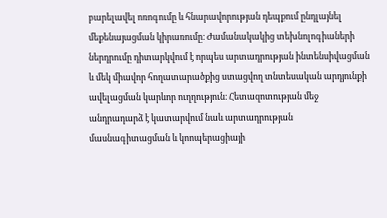բարելավել ոռոգումը և հնարավորության դեպքում ընդլայնել մեքենայացման կիրառումը։ Ժամանակակից տեխնոլոգիաների ներդրումը դիտարկվում է որպես արտադրության ինտենսիվացման և մեկ միավոր հողատարածքից ստացվող տնտեսական արդյունքի ավելացման կարևոր ուղղություն։ Հետազոտության մեջ անդրադարձ է կատարվում նաև արտադրության մասնագիտացման և կոոպերացիայի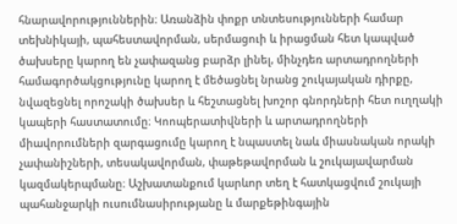հնարավորություններին։ Առանձին փոքր տնտեսությունների համար տեխնիկայի, պահեստավորման, սերմացուի և իրացման հետ կապված ծախսերը կարող են չափազանց բարձր լինել, մինչդեռ արտադրողների համագործակցությունը կարող է մեծացնել նրանց շուկայական դիրքը, նվազեցնել որոշակի ծախսեր և հեշտացնել խոշոր գնորդների հետ ուղղակի կապերի հաստատումը։ Կոոպերատիվների և արտադրողների միավորումների զարգացումը կարող է նպաստել նաև միասնական որակի չափանիշների, տեսակավորման, փաթեթավորման և շուկայավարման կազմակերպմանը։ Աշխատանքում կարևոր տեղ է հատկացվում շուկայի պահանջարկի ուսումնասիրությանը և մարքեթինգային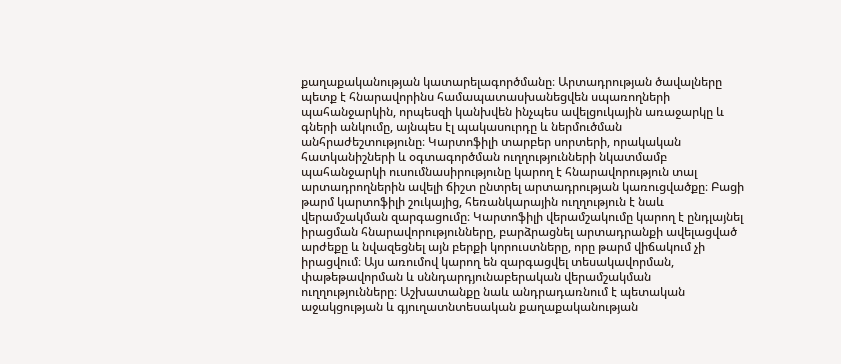քաղաքականության կատարելագործմանը։ Արտադրության ծավալները պետք է հնարավորինս համապատասխանեցվեն սպառողների պահանջարկին, որպեսզի կանխվեն ինչպես ավելցուկային առաջարկը և գների անկումը, այնպես էլ պակասուրդը և ներմուծման անհրաժեշտությունը։ Կարտոֆիլի տարբեր սորտերի, որակական հատկանիշների և օգտագործման ուղղությունների նկատմամբ պահանջարկի ուսումնասիրությունը կարող է հնարավորություն տալ արտադրողներին ավելի ճիշտ ընտրել արտադրության կառուցվածքը։ Բացի թարմ կարտոֆիլի շուկայից, հեռանկարային ուղղություն է նաև վերամշակման զարգացումը։ Կարտոֆիլի վերամշակումը կարող է ընդլայնել իրացման հնարավորությունները, բարձրացնել արտադրանքի ավելացված արժեքը և նվազեցնել այն բերքի կորուստները, որը թարմ վիճակում չի իրացվում։ Այս առումով կարող են զարգացվել տեսակավորման, փաթեթավորման և սննդարդյունաբերական վերամշակման ուղղությունները։ Աշխատանքը նաև անդրադառնում է պետական աջակցության և գյուղատնտեսական քաղաքականության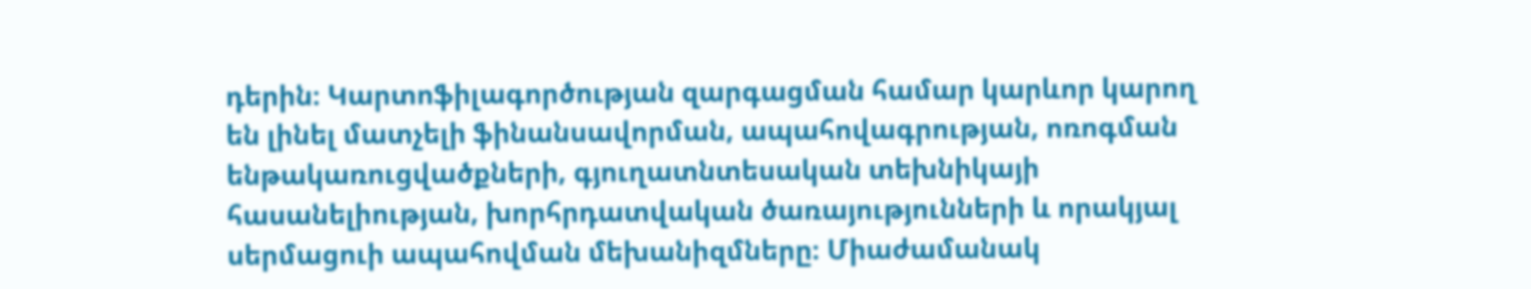դերին։ Կարտոֆիլագործության զարգացման համար կարևոր կարող են լինել մատչելի ֆինանսավորման, ապահովագրության, ոռոգման ենթակառուցվածքների, գյուղատնտեսական տեխնիկայի հասանելիության, խորհրդատվական ծառայությունների և որակյալ սերմացուի ապահովման մեխանիզմները։ Միաժամանակ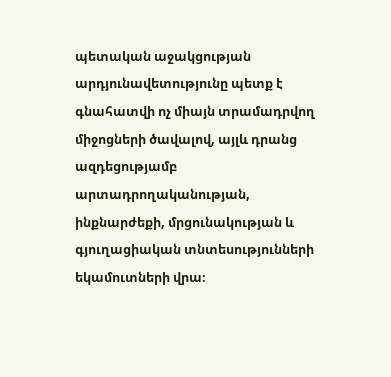պետական աջակցության արդյունավետությունը պետք է գնահատվի ոչ միայն տրամադրվող միջոցների ծավալով, այլև դրանց ազդեցությամբ արտադրողականության, ինքնարժեքի, մրցունակության և գյուղացիական տնտեսությունների եկամուտների վրա։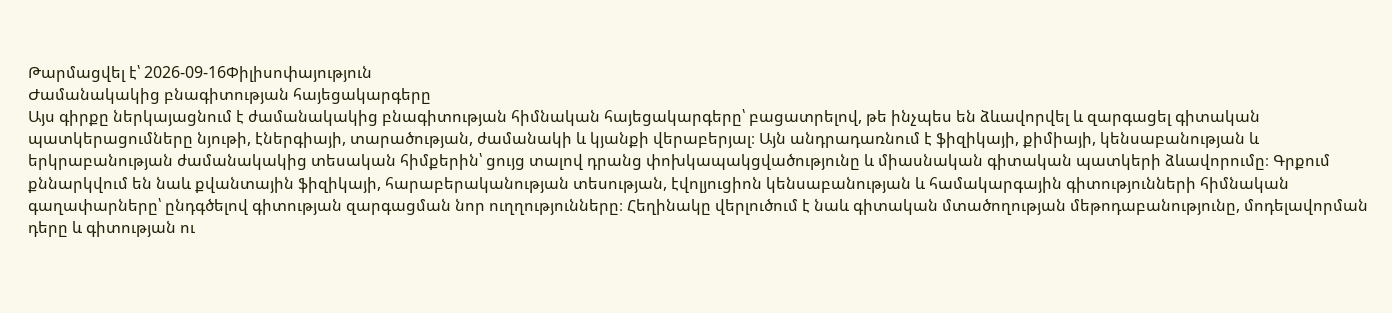Թարմացվել է՝ 2026-09-16Փիլիսոփայություն
Ժամանակակից բնագիտության հայեցակարգերը
Այս գիրքը ներկայացնում է ժամանակակից բնագիտության հիմնական հայեցակարգերը՝ բացատրելով, թե ինչպես են ձևավորվել և զարգացել գիտական պատկերացումները նյութի, էներգիայի, տարածության, ժամանակի և կյանքի վերաբերյալ։ Այն անդրադառնում է ֆիզիկայի, քիմիայի, կենսաբանության և երկրաբանության ժամանակակից տեսական հիմքերին՝ ցույց տալով դրանց փոխկապակցվածությունը և միասնական գիտական պատկերի ձևավորումը։ Գրքում քննարկվում են նաև քվանտային ֆիզիկայի, հարաբերականության տեսության, էվոլյուցիոն կենսաբանության և համակարգային գիտությունների հիմնական գաղափարները՝ ընդգծելով գիտության զարգացման նոր ուղղությունները։ Հեղինակը վերլուծում է նաև գիտական մտածողության մեթոդաբանությունը, մոդելավորման դերը և գիտության ու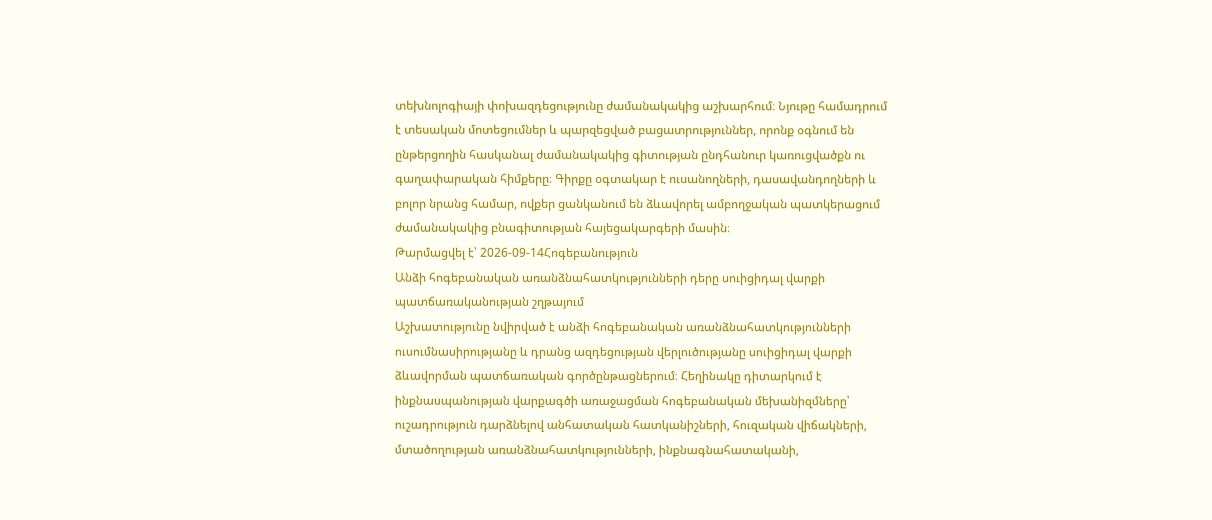տեխնոլոգիայի փոխազդեցությունը ժամանակակից աշխարհում։ Նյութը համադրում է տեսական մոտեցումներ և պարզեցված բացատրություններ, որոնք օգնում են ընթերցողին հասկանալ ժամանակակից գիտության ընդհանուր կառուցվածքն ու գաղափարական հիմքերը։ Գիրքը օգտակար է ուսանողների, դասավանդողների և բոլոր նրանց համար, ովքեր ցանկանում են ձևավորել ամբողջական պատկերացում ժամանակակից բնագիտության հայեցակարգերի մասին։
Թարմացվել է՝ 2026-09-14Հոգեբանություն
Անձի հոգեբանական առանձնահատկությունների դերը սուիցիդալ վարքի պատճառականության շղթայում
Աշխատությունը նվիրված է անձի հոգեբանական առանձնահատկությունների ուսումնասիրությանը և դրանց ազդեցության վերլուծությանը սուիցիդալ վարքի ձևավորման պատճառական գործընթացներում։ Հեղինակը դիտարկում է ինքնասպանության վարքագծի առաջացման հոգեբանական մեխանիզմները՝ ուշադրություն դարձնելով անհատական հատկանիշների, հուզական վիճակների, մտածողության առանձնահատկությունների, ինքնագնահատականի,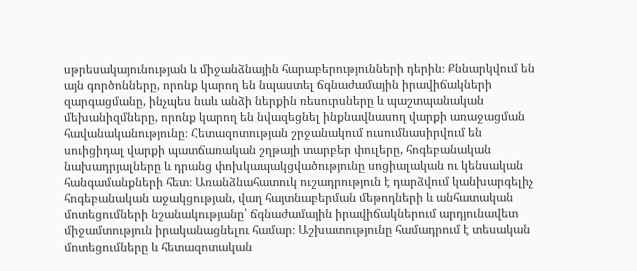սթրեսակայունության և միջանձնային հարաբերությունների դերին։ Քննարկվում են այն գործոնները, որոնք կարող են նպաստել ճգնաժամային իրավիճակների զարգացմանը, ինչպես նաև անձի ներքին ռեսուրսները և պաշտպանական մեխանիզմները, որոնք կարող են նվազեցնել ինքնավնասող վարքի առաջացման հավանականությունը։ Հետազոտության շրջանակում ուսումնասիրվում են սուիցիդալ վարքի պատճառական շղթայի տարբեր փուլերը, հոգեբանական նախադրյալները և դրանց փոխկապակցվածությունը սոցիալական ու կենսական հանգամանքների հետ։ Առանձնահատուկ ուշադրություն է դարձվում կանխարգելիչ հոգեբանական աջակցության, վաղ հայտնաբերման մեթոդների և անհատական մոտեցումների նշանակությանը՝ ճգնաժամային իրավիճակներում արդյունավետ միջամտություն իրականացնելու համար։ Աշխատությունը համադրում է տեսական մոտեցումները և հետազոտական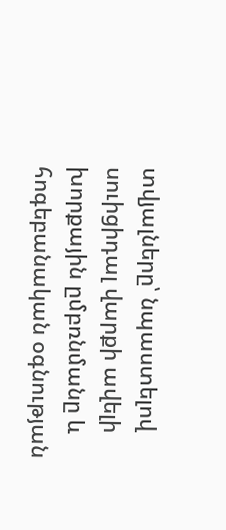տվյալները՝ նպաստելով սուիցիդալ վարքի ավելի խորքային ըմբռնմանը և հոգեբանական օգնության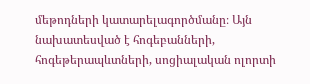մեթոդների կատարելագործմանը։ Այն նախատեսված է հոգեբանների, հոգեթերապևտների, սոցիալական ոլորտի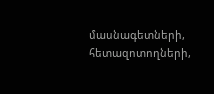մասնագետների, հետազոտողների,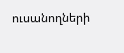ուսանողների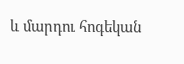և մարդու հոգեկան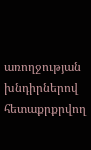առողջության խնդիրներով հետաքրքրվող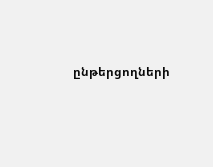ընթերցողների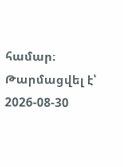համար։
Թարմացվել է՝ 2026-08-30